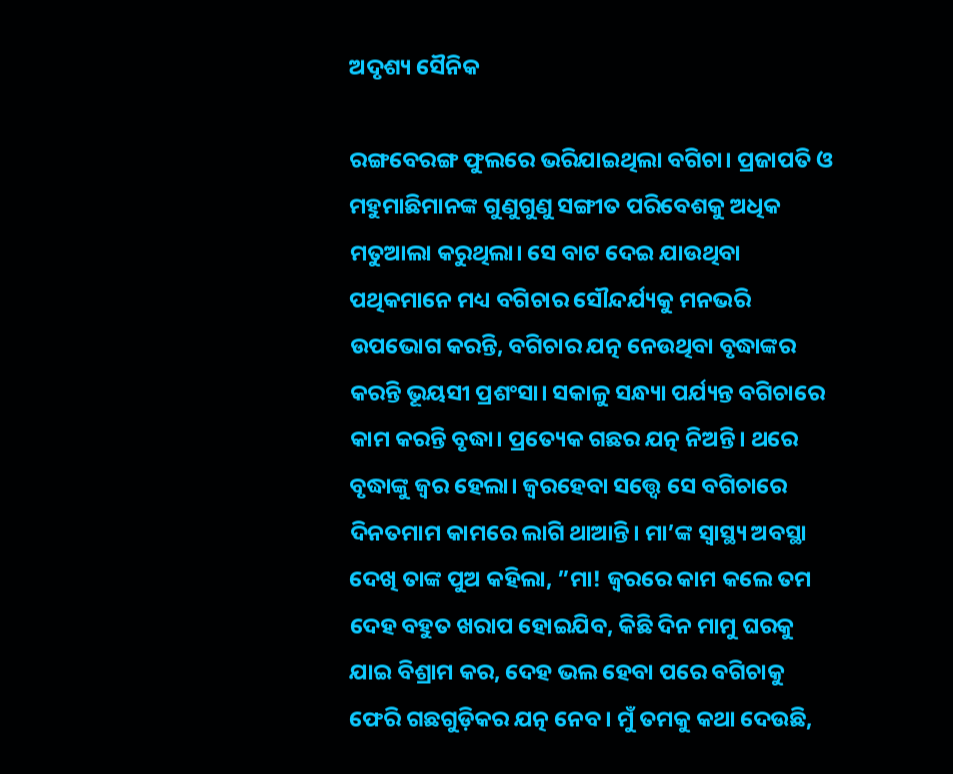ଅଦୃଶ୍ୟ ସୈନିକ

ରଙ୍ଗବେରଙ୍ଗ ଫୁଲରେ ଭରିଯାଇଥିଲା ବଗିଚା। ପ୍ରଜାପତି ଓ ମହୁମାଛିମାନଙ୍କ ଗୁଣୁଗୁଣୁ ସଙ୍ଗୀତ ପରିବେଶକୁ ଅଧିକ ମତୁଆଲା କରୁଥିଲା। ସେ ବାଟ ଦେଇ ଯାଉଥିବା ପଥିକମାନେ ମଧ୍ୟ ବଗିଚାର ସୌନ୍ଦର୍ଯ୍ୟକୁ ମନଭରି ଉପଭୋଗ କରନ୍ତି, ବଗିଚାର ଯତ୍ନ ନେଉଥିବା ବୃଦ୍ଧାଙ୍କର କରନ୍ତି ଭୂୟସୀ ପ୍ରଶଂସା। ସକାଳୁ ସନ୍ଧ୍ୟା ପର୍ଯ୍ୟନ୍ତ ବଗିଚାରେ କାମ କରନ୍ତି ବୃଦ୍ଧା। ପ୍ରତ୍ୟେକ ଗଛର ଯତ୍ନ ନିଅନ୍ତି। ଥରେ ବୃଦ୍ଧାଙ୍କୁ ଜ୍ୱର ହେଲା। ଜ୍ୱରହେବା ସତ୍ତ୍ୱେ ସେ ବଗିଚାରେ ଦିନତମାମ କାମରେ ଲାଗି ଥାଆନ୍ତି। ମା’ଙ୍କ ସ୍ବାସ୍ଥ୍ୟ ଅବସ୍ଥା ଦେଖି ତାଙ୍କ ପୁଅ କହିଲା, ”ମା! ଜ୍ୱରରେ କାମ କଲେ ତମ ଦେହ ବହୁତ ଖରାପ ହୋଇଯିବ, କିଛି ଦିନ ମାମୁ ଘରକୁ ଯାଇ ବିଶ୍ରାମ କର, ଦେହ ଭଲ ହେବା ପରେ ବଗିଚାକୁ ଫେରି ଗଛଗୁଡ଼ିକର ଯତ୍ନ ନେବ। ମୁଁ ତମକୁ କଥା ଦେଉଛି,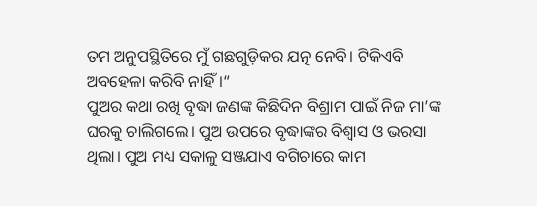ତମ ଅନୁପସ୍ଥିତିରେ ମୁଁ ଗଛଗୁଡ଼ିକର ଯତ୍ନ ନେବି। ଟିକିଏବି ଅବହେଳା କରିବି ନାହିଁ।“
ପୁଅର କଥା ରଖି ବୃଦ୍ଧା ଜଣଙ୍କ କିଛିଦିନ ବିଶ୍ରାମ ପାଇଁ ନିଜ ମା’ଙ୍କ ଘରକୁ ଚାଲିଗଲେ। ପୁଅ ଉପରେ ବୃଦ୍ଧାଙ୍କର ବିଶ୍ୱାସ ଓ ଭରସା ଥିଲା। ପୁଅ ମଧ୍ୟ ସକାଳୁ ସଞ୍ଜଯାଏ ବଗିଚାରେ କାମ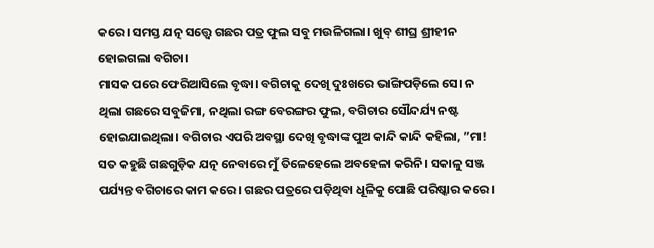କରେ। ସମସ୍ତ ଯତ୍ନ ସତ୍ତ୍ୱେ ଗଛର ପତ୍ର ଫୁଲ ସବୁ ମଉଳିଗଲା। ଖୁବ୍‌ ଶୀଘ୍ର ଶ୍ରୀହୀନ ହୋଇଗଲା ବଗିଚା।
ମାସକ ପରେ ଫେରିଆସିଲେ ବୃଦ୍ଧା। ବଗିଚାକୁ ଦେଖି ଦୁଃଖରେ ଭାଙ୍ଗିପଡ଼ିଲେ ସେ। ନ ଥିଲା ଗଛରେ ସବୁଜିମା, ନଥିଲା ରଙ୍ଗ ବେରଙ୍ଗର ଫୁଲ, ବଗିଚାର ସୌନ୍ଦର୍ଯ୍ୟ ନଷ୍ଟ ହୋଇଯାଇଥିଲା। ବଗିଚାର ଏପରି ଅବସ୍ଥା ଦେଖି ବୃଦ୍ଧାଙ୍କ ପୁଅ କାନ୍ଦି କାନ୍ଦି କହିଲା, ”ମା! ସତ କହୁଛି ଗଛଗୁଡ଼ିକ ଯତ୍ନ ନେବାରେ ମୁଁ ତିଳେହେଲେ ଅବହେଳା କରିନି। ସକାଳୁ ସଞ୍ଜ ପର୍ଯ୍ୟନ୍ତ ବଗିଚାରେ କାମ କରେ। ଗଛର ପତ୍ରରେ ପଡ଼ିଥିବା ଧୂଳିକୁ ପୋଛି ପରିଷ୍କାର କରେ।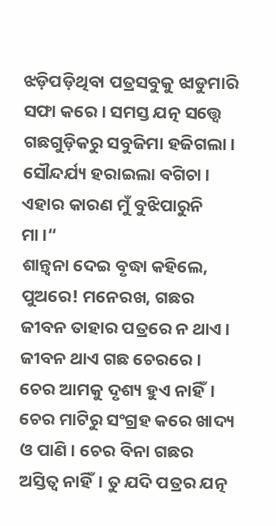ଝଡ଼ିପଡ଼ିଥିବା ପତ୍ରସବୁକୁ ଝାଡୁମାରି ସଫା କରେ। ସମସ୍ତ ଯତ୍ନ ସତ୍ତ୍ୱେ ଗଛଗୁଡ଼ିକରୁ ସବୁଜିମା ହଜିଗଲା। ସୌନ୍ଦର୍ଯ୍ୟ ହରାଇଲା ବଗିଚା। ଏହାର କାରଣ ମୁଁ ବୁଝିପାରୁନି ମା।“
ଶାନ୍ତ୍ୱନା ଦେଇ ବୃଦ୍ଧା କହିଲେ, ପୁଅରେ! ମନେରଖ, ଗଛର ଜୀବନ ତାହାର ପତ୍ରରେ ନ ଥାଏ। ଜୀବନ ଥାଏ ଗଛ ଚେରରେ। ଚେର ଆମକୁ ଦୃଶ୍ୟ ହୁଏ ନାହିଁ। ଚେର ମାଟିରୁ ସଂଗ୍ରହ କରେ ଖାଦ୍ୟ ଓ ପାଣି। ଚେର ବିନା ଗଛର ଅସ୍ତିତ୍ୱ ନାହିଁ। ତୁ ଯଦି ପତ୍ରର ଯତ୍ନ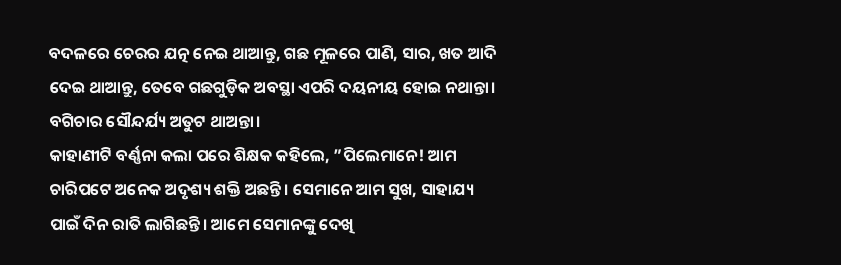ବଦଳରେ ଚେରର ଯତ୍ନ ନେଇ ଥାଆନ୍ତୁ, ଗଛ ମୂଳରେ ପାଣି, ସାର, ଖତ ଆଦି ଦେଇ ଥାଆନ୍ତୁ, ତେବେ ଗଛଗୁଡ଼ିକ ଅବସ୍ଥା ଏପରି ଦୟନୀୟ ହୋଇ ନଥାନ୍ତା। ବଗିଚାର ସୌନ୍ଦର୍ଯ୍ୟ ଅତୁଟ ଥାଅନ୍ତା।
କାହାଣୀଟି ବର୍ଣ୍ଣନା କଲା ପରେ ଶିକ୍ଷକ କହିଲେ, ”ପିଲେମାନେ! ଆମ ଚାରିପଟେ ଅନେକ ଅଦୃଶ୍ୟ ଶକ୍ତି ଅଛନ୍ତି। ସେମାନେ ଆମ ସୁଖ, ସାହାଯ୍ୟ ପାଇଁ ଦିନ ରାତି ଲାଗିଛନ୍ତି। ଆମେ ସେମାନଙ୍କୁ ଦେଖି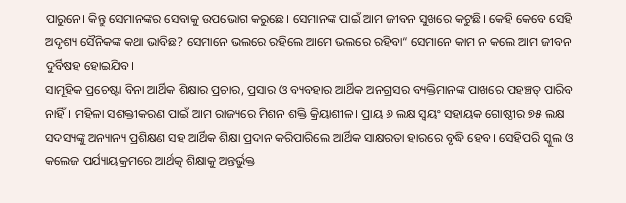ପାରୁନେ। କିନ୍ତୁ ସେମାନଙ୍କର ସେବାକୁ ଉପଭୋଗ କରୁଛେ। ସେମାନଙ୍କ ପାଇଁ ଆମ ଜୀବନ ସୁଖରେ କଟୁଛି। କେହି କେବେ ସେହି ଅଦୃଶ୍ୟ ସୈନିକଙ୍କ କଥା ଭାବିଛ? ସେମାନେ ଭଲରେ ରହିଲେ ଆମେ ଭଲରେ ରହିବା“ ସେମାନେ କାମ ନ କଲେ ଆମ ଜୀବନ ଦୁର୍ବିଷହ ହୋଇଯିବ।
ସାମୂହିକ ପ୍ରଚେଷ୍ଟା ବିନା ଆର୍ଥିକ ଶିକ୍ଷାର ପ୍ରଚାର, ପ୍ରସାର ଓ ବ୍ୟବହାର ଆର୍ଥିକ ଅନଗ୍ରସର ବ୍ୟକ୍ତିମାନଙ୍କ ପାଖରେ ପହଞ୍ଚତ୍ ପାରିବ ନାହିଁ। ମହିଳା ସଶକ୍ତୀକରଣ ପାଇଁ ଆମ ରାଜ୍ୟରେ ମିଶନ ଶକ୍ତି କ୍ରିୟାଶୀଳ। ପ୍ରାୟ ୬ ଲକ୍ଷ ସ୍ବୟଂ ସହାୟକ ଗୋଷ୍ଠୀର ୭୫ ଲକ୍ଷ ସଦସ୍ୟଙ୍କୁ ଅନ୍ୟାନ୍ୟ ପ୍ରଶିକ୍ଷଣ ସହ ଆର୍ଥିକ ଶିକ୍ଷା ପ୍ରଦାନ କରିପାରିଲେ ଆର୍ଥିକ ସାକ୍ଷରତା ହାରରେ ବୃଦ୍ଧି ହେବ। ସେହିପରି ସ୍କୁଲ ଓ କଲେଜ ପର୍ଯ୍ୟାୟକ୍ରମରେ ଆର୍ଥତ୍କ ଶିକ୍ଷାକୁ ଅନ୍ତର୍ଭୁକ୍ତ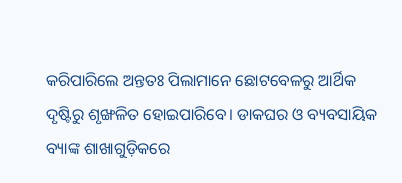କରିପାରିଲେ ଅନ୍ତତଃ ପିଲାମାନେ ଛୋଟବେଳରୁ ଆର୍ଥିକ ଦୃଷ୍ଟିରୁ ଶୃଙ୍ଖଳିତ ହୋଇପାରିବେ। ଡାକଘର ଓ ବ୍ୟବସାୟିକ ବ୍ୟାଙ୍କ ଶାଖାଗୁଡ଼ିକରେ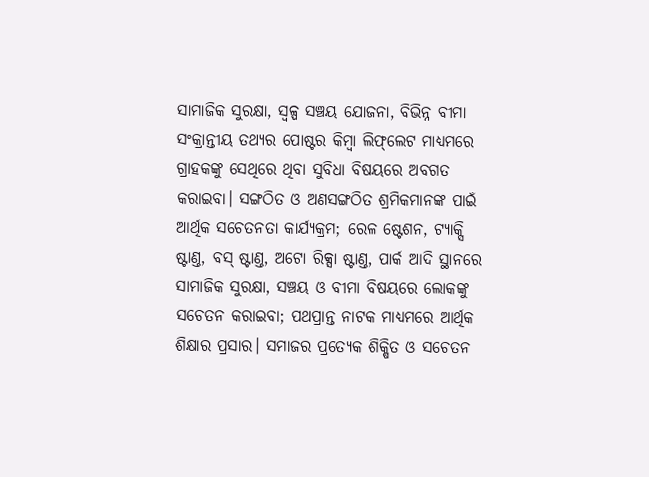ସାମାଜିକ ସୁରକ୍ଷା, ସ୍ବଳ୍ପ ସଞ୍ଚୟ ଯୋଜନା, ବିଭିନ୍ନ ବୀମା ସଂକ୍ରାନ୍ତୀୟ ତଥ୍ୟର ପୋଷ୍ଟର କିମ୍ବା ଲିଫ୍‌ଲେଟ ମାଧ୍ୟମରେ ଗ୍ରାହକଙ୍କୁ ସେଥିରେ ଥିବା ସୁବିଧା ବିଷୟରେ ଅବଗତ କରାଇବା। ସଙ୍ଗଠିତ ଓ ଅଣସଙ୍ଗଠିତ ଶ୍ରମିକମାନଙ୍କ ପାଇଁ ଆର୍ଥିକ ସଚେତନତା କାର୍ଯ୍ୟକ୍ରମ; ରେଳ ଷ୍ଟେଶନ, ଟ୍ୟାକ୍ସି ଷ୍ଟାଣ୍ତ, ବସ୍‌ ଷ୍ଟାଣ୍ତ, ଅଟୋ ରିକ୍ସା ଷ୍ଟାଣ୍ତ, ପାର୍କ ଆଦି ସ୍ଥାନରେ ସାମାଜିକ ସୁରକ୍ଷା, ସଞ୍ଚୟ ଓ ବୀମା ବିଷୟରେ ଲୋକଙ୍କୁ ସଚେତନ କରାଇବା; ପଥପ୍ରାନ୍ତ ନାଟକ ମାଧ୍ୟମରେ ଆର୍ଥିକ ଶିକ୍ଷାର ପ୍ରସାର। ସମାଜର ପ୍ରତ୍ୟେକ ଶିକ୍ଷିତ ଓ ସଚେତନ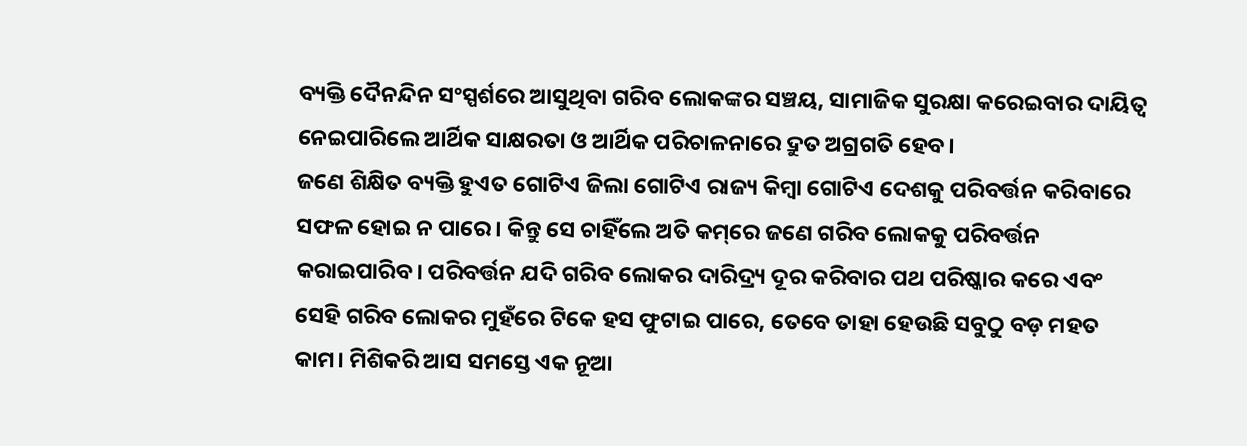ବ୍ୟକ୍ତି ଦୈନନ୍ଦିନ ସଂସ୍ପର୍ଶରେ ଆସୁଥିବା ଗରିବ ଲୋକଙ୍କର ସଞ୍ଚୟ, ସାମାଜିକ ସୁରକ୍ଷା କରେଇବାର ଦାୟିତ୍ୱ ନେଇପାରିଲେ ଆର୍ଥିକ ସାକ୍ଷରତା ଓ ଆର୍ଥିକ ପରିଚାଳନାରେ ଦ୍ରୁତ ଅଗ୍ରଗତି ହେବ।
ଜଣେ ଶିକ୍ଷିତ ବ୍ୟକ୍ତି ହୁଏତ ଗୋଟିଏ ଜିଲା ଗୋଟିଏ ରାଜ୍ୟ କିମ୍ବା ଗୋଟିଏ ଦେଶକୁ ପରିବର୍ତ୍ତନ କରିବାରେ ସଫଳ ହୋଇ ନ ପାରେ। କିନ୍ତୁ ସେ ଚାହିଁଲେ ଅତି କମ୍‌ରେ ଜଣେ ଗରିବ ଲୋକକୁ ପରିବର୍ତ୍ତନ କରାଇପାରିବ। ପରିବର୍ତ୍ତନ ଯଦି ଗରିବ ଲୋକର ଦାରିଦ୍ର୍ୟ ଦୂର କରିବାର ପଥ ପରିଷ୍କାର କରେ ଏବଂ ସେହି ଗରିବ ଲୋକର ମୁହଁରେ ଟିକେ ହସ ଫୁଟାଇ ପାରେ, ତେବେ ତାହା ହେଉଛି ସବୁଠୁ ବଡ଼ ମହତ କାମ। ମିଶିକରି ଆସ ସମସ୍ତେ ଏକ ନୂଆ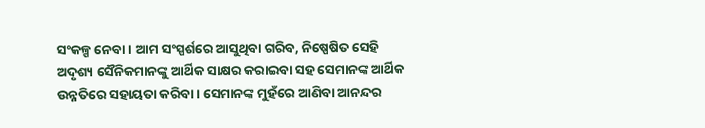ସଂକଳ୍ପ ନେବା। ଆମ ସଂସ୍ପର୍ଶରେ ଆସୁଥିବା ଗରିବ, ନିଷ୍ପେଷିତ ସେହି ଅଦୃଶ୍ୟ ସୈନିକମାନଙ୍କୁ ଆର୍ଥିକ ସାକ୍ଷର କରାଇବା ସହ ସେମାନଙ୍କ ଆର୍ଥିକ ଉନ୍ନତିରେ ସହାୟତା କରିବା। ସେମାନଙ୍କ ମୁହଁରେ ଆଣିବା ଆନନ୍ଦର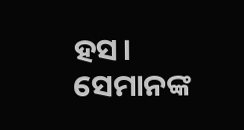ହସ। ସେମାନଙ୍କ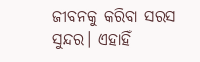ଜୀବନକୁ କରିବା ସରସ ସୁନ୍ଦର। ଏହାହିଁ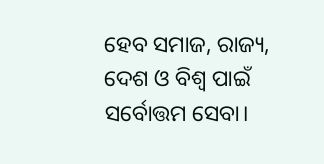ହେବ ସମାଜ, ରାଜ୍ୟ, ଦେଶ ଓ ବିଶ୍ୱ ପାଇଁ ସର୍ବୋତ୍ତମ ସେବା।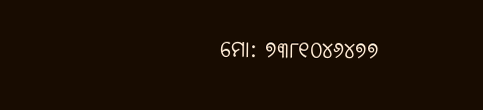ମୋ: ୭୩୮୧୦୪୬୪୭୭